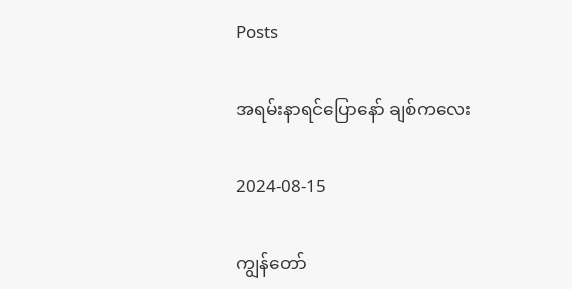Posts

အရမ်းနာရင်ပြောနော် ချစ်ကလေး

2024-08-15

ကျွန်တော်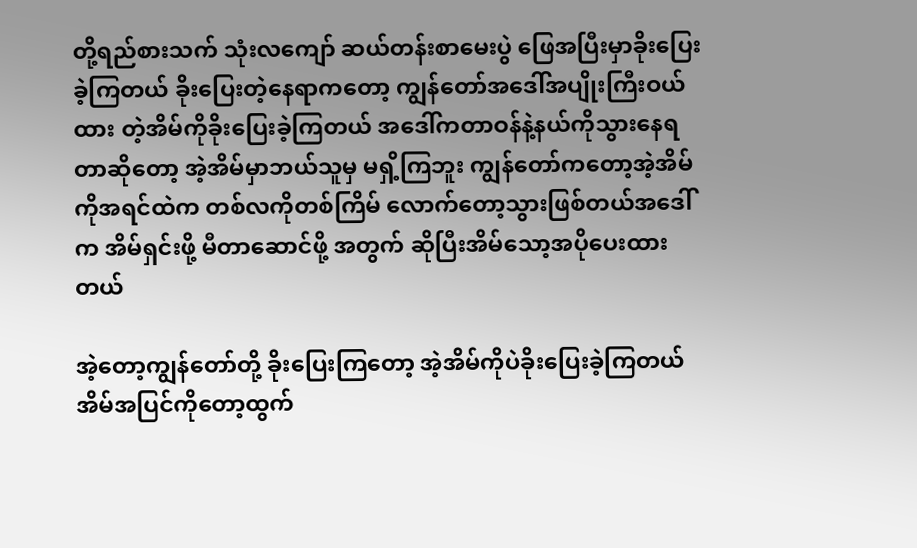တို့ရည်စားသက် သုံးလကျော် ဆယ်တန်းစာမေးပွဲ ဖြေအပြီးမှာခိုးပြေးခဲ့ကြတယ် ခိုးပြေးတဲ့နေရာကတော့ ကျွန်တော်အဒေါ်အပျိုးကြီးဝယ်ထား တဲ့အိမ်ကိုခိုးပြေးခဲ့ကြတယ် အဒေါ်ကတာဝန်နဲ့နယ်ကိုသွားနေရ တာဆိုတော့ အဲ့အိမ်မှာဘယ်သူမှ မရှိ့ကြဘူး ကျွန်တော်ကတော့အဲ့အိမ်ကိုအရင်ထဲက တစ်လကိုတစ်ကြိမ် လောက်တော့သွားဖြစ်တယ်အဒေါ်က အိမ်ရှင်းဖို့ မီတာဆောင်ဖို့ အတွက် ဆိုပြီးအိမ်သော့အပိုပေးထားတယ်

အဲ့တော့ကျွန်တော်တို့ ခိုးပြေးကြတော့ အဲ့အိမ်ကိုပဲခိုးပြေးခဲ့ကြတယ် အိမ်အပြင်ကိုတော့ထွက်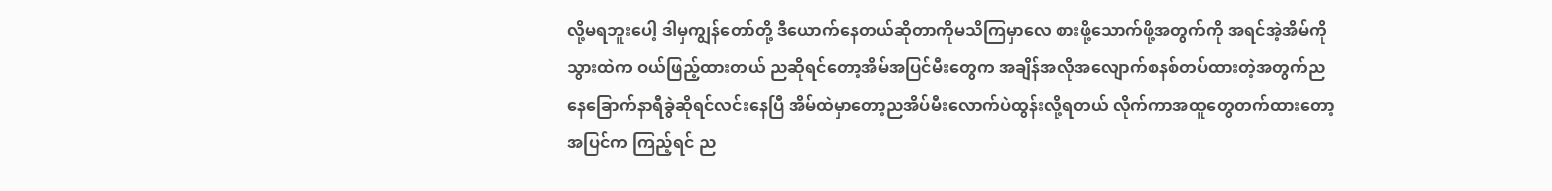လို့မရဘူးပေါ့ ဒါမှကျွန်တော်တို့ ဒီယောက်နေတယ်ဆိုတာကိုမသိကြမှာလေ စားဖို့သောက်ဖို့အတွက်ကို အရင်အဲ့အိမ်ကိုသွားထဲက ဝယ်ဖြည့်ထားတယ် ညဆိုရင်တော့အိမ်အပြင်မီးတွေက အချိန်အလိုအလျောက်စနစ်တပ်ထားတဲ့အတွက်ညနေခြောက်နာရီခွဲဆိုရင်လင်းနေပြီ အိမ်ထဲမှာတော့ညအိပ်မီးလောက်ပဲထွန်းလို့ရတယ် လိုက်ကာအထူတွေတက်ထားတော့အပြင်က ကြည့်ရင် ည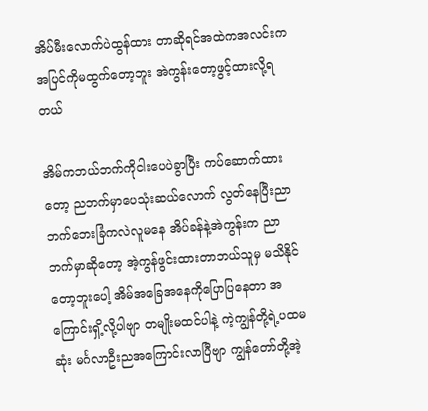အိပ်မီးလောက်ပဲထွန်ထား တာဆိုရင်အထဲကအလင်းက အပြင်ကိုမထွက်တော့ဘူး အဲကွန်းတော့ဖွင့်ထားလို့ရတယ်

အိမ်ကဘယ်ဘက်ကိုငါးပေပဲခွာပြီး ကပ်ဆောက်ထားတော့ ညဘက်မှာပေသုံးဆယ်လောက် လွတ်နေပြီးညာဘက်ဘေးခြံကလဲလူမနေ အိပ်ခန်နဲ့အဲကွန်းက ညာဘက်မှာဆိုတော့ အဲ့ကွန်ဖွင်းထားတာဘယ်သူမှ မသိနိုင်တော့ဘူးပေါ့ အိမ်အခြေအနေကိုပြောပြနေတာ အကြောင်းရှိ့လို့ပါဗျာ တမျိုးမထင်ပါနဲ့ ကဲ့ကျွန်တို့ရဲ့ပထမဆုံး မင်္ဂလာဦးညအကြောင်းလာပြီဗျာ ကျွန်တော်တို့အဲ့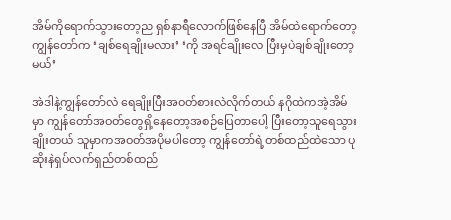အိမ်ကိုရောက်သွားတော့ည ရှစ်နာရီလောက်ဖြစ်နေပြီ အိမ်ထဲရောက်တော့ ကျွန်တော်က ‘ချစ်ရေချိုးမလား’ ‘ကို အရင်ချိုးလေ ပြီးမှပဲချစ်ချိုးတော့မယ်’

အဲဒါနဲ့ကျွန်တော်လဲ ရေချိုးပြီးအဝတ်စားလဲလိုက်တယ် နဂိုထဲကအဲ့အိမ်မှာ ကျွန်တော်အဝတ်တွေရှိ့နေတော့အစဉ်ပြေတာပေါ့ ပြီးတော့သူရေသွားချိုးတယ် သူမှာကအဝတ်အပိုမပါတော့ ကျွန်တော်ရဲ့တစ်ထည်ထဲသော ပုဆိုးနဲရှပ်လက်ရှည်တစ်ထည်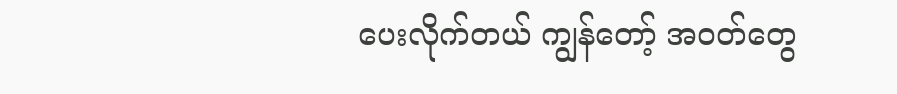ပေးလိုက်တယ် ကျွန်တော့် အဝတ်တွေ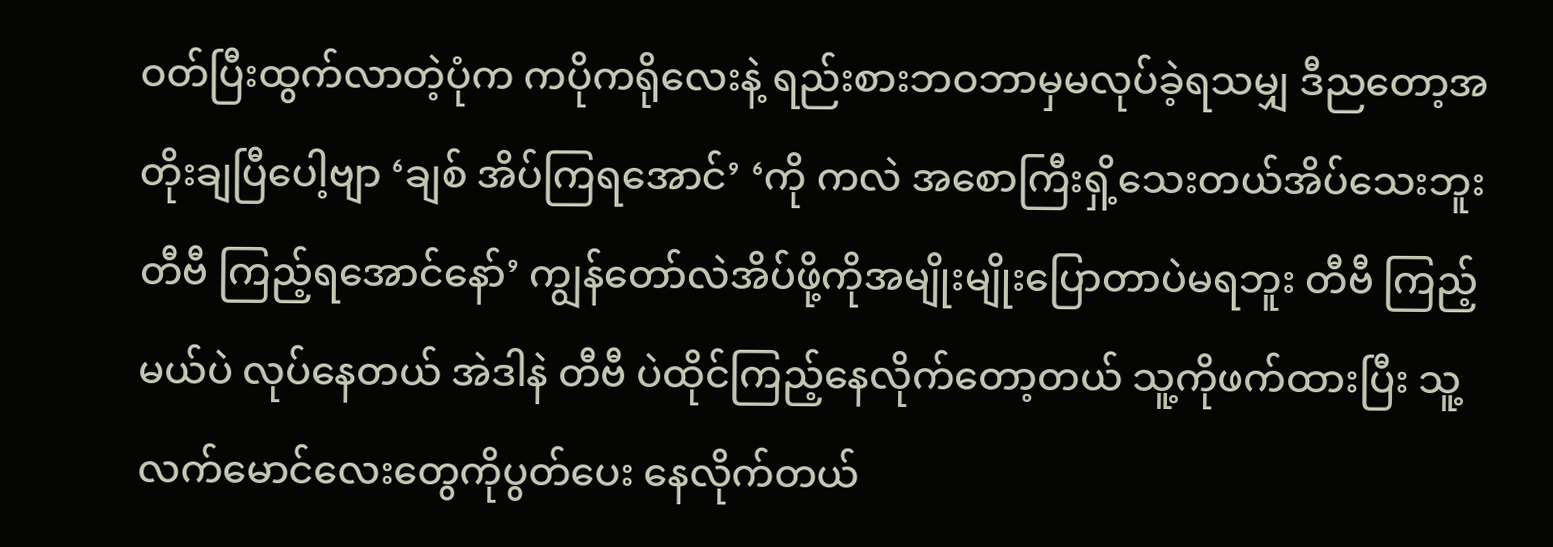ဝတ်ပြီးထွက်လာတဲ့ပုံက ကပိုကရိုလေးနဲ့ ရည်းစားဘဝဘာမှမလုပ်ခဲ့ရသမျှ ဒီညတော့အတိုးချပြီပေါ့ဗျာ ‘ချစ် အိပ်ကြရအောင်’ ‘ကို ကလဲ အစောကြီးရှိ့သေးတယ်အိပ်သေးဘူး တီဗီ ကြည့်ရအောင်နော်’ ကျွန်တော်လဲအိပ်ဖို့ကိုအမျိုးမျိုးပြောတာပဲမရဘူး တီဗီ ကြည့်မယ်ပဲ လုပ်နေတယ် အဲဒါနဲ တီဗီ ပဲထိုင်ကြည့်နေလိုက်တော့တယ် သူ့ကိုဖက်ထားပြီး သူ့လက်မောင်လေးတွေကိုပွတ်ပေး နေလိုက်တယ်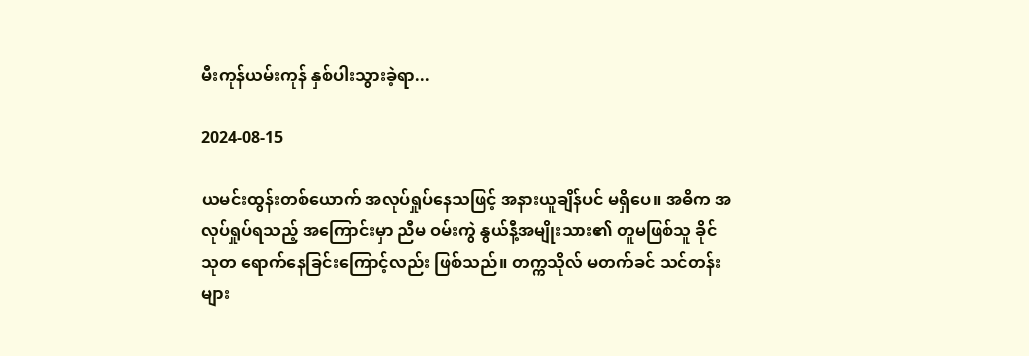မီးကုန်ယမ်းကုန် နှစ်ပါးသွားခဲ့ရာ...

2024-08-15

ယမင်းထွန်းတစ်ယောက် အလုပ်ရှုပ်နေသဖြင့် အနားယူချိန်ပင် မရှိပေ။ အဓိက အလုပ်ရှုပ်ရသည့် အကြောင်းမှာ ညီမ ဝမ်းကွဲ နွယ်နီ့အမျိုးသား၏ တူမဖြစ်သူ ခိုင်သုတ ရောက်နေခြင်းကြောင့်လည်း ဖြစ်သည်။ တက္ကသိုလ် မတက်ခင် သင်တန်းများ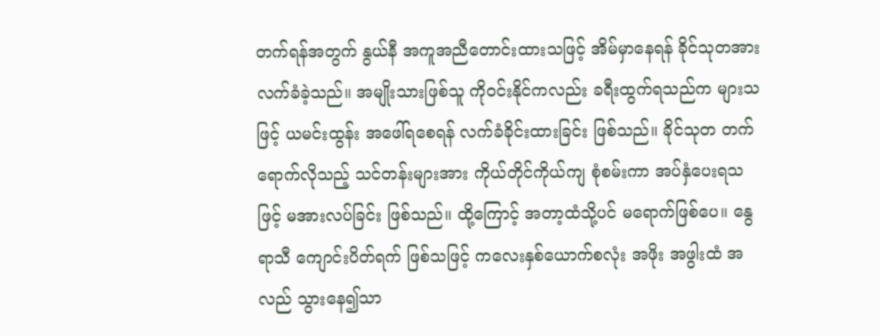တက်ရန်အတွက် နွယ်နီ အကူအညီတောင်းထားသဖြင့် အိမ်မှာနေရန် ခိုင်သုတအား လက်ခံခဲ့သည်။ အမျိုးသားဖြစ်သူ ကိုဝင်းနိုင်ကလည်း ခရီးထွက်ရသည်က များသဖြင့် ယမင်းထွန်း အဖေါ်ရစေရန် လက်ခံခိုင်းထားခြင်း ဖြစ်သည်။ ခိုင်သုတ တက်ရောက်လိုသည့် သင်တန်းများအား ကိုယ်တိုင်ကိုယ်ကျ စုံစမ်းကာ အပ်နှံပေးရသဖြင့် မအားလပ်ခြင်း ဖြစ်သည်။ ထို့ကြောင့် အတာ့ထံသို့ပင် မရောက်ဖြစ်ပေ။ နွေရာသီ ကျောင်းပိတ်ရက် ဖြစ်သဖြင့် ကလေးနှစ်ယောက်စလုံး အဖိုး အဖွါးထံ အလည် သွားနေ၍သာ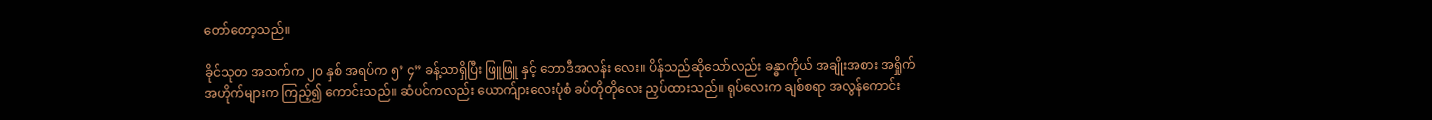တော်တော့သည်။

ခိုင်သုတ အသက်က ၂၀ နှစ် အရပ်က ၅’ ၄” ခန့်သာရှိပြီး ဖြူဖြူ နှင့် ဘောဒီအလန်း လေး။ ပိန်သည်ဆိုသော်လည်း ခန္ဓာကိုယ် အချိုးအစား အရှိုက်အဟိုက်များက ကြည့်၍ ကောင်းသည်။ ဆံပင်ကလည်း ယောက်ျားလေးပုံစံ ခပ်တိုတိုလေး ညှပ်ထားသည်။ ရုပ်လေးက ချစ်စရာ အလွန်ကောင်း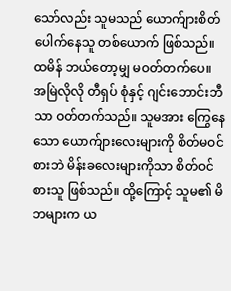သော်လည်း သူမသည် ယောက်ျားစိတ် ပေါက်နေသူ တစ်ယောက် ဖြစ်သည်။ ထမိန် ဘယ်တော့မျှ မဝတ်တက်ပေ။ အမြဲလိုလို တီရှပ် စုံနှင့် ဂျင်းဘောင်းဘီသာ ဝတ်တက်သည်။ သူမအား ကြွေနေသော ယောက်ျားလေးများကို စိတ်မဝင်စားဘဲ မိန်းခလေးများကိုသာ စိတ်ဝင်စားသူ ဖြစ်သည်။ ထို့ကြောင့် သူမ၏ မိဘများက ယ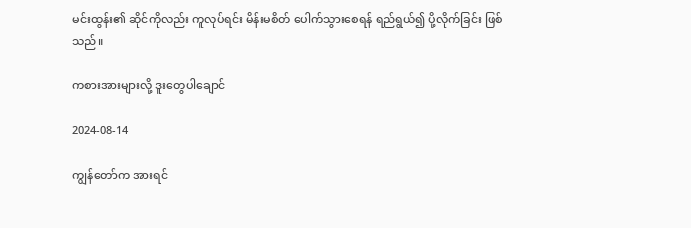မင်းထွန်း၏ ဆိုင်ကိုလည်း ကူလုပ်ရင်း မိန်းမစိတ် ပေါက်သွားစေရန် ရည်ရွယ်၍ ပို့လိုက်ခြင်း ဖြစ်သည်။

ကစားအားများလို့ ဒူးတွေပါချောင်

2024-08-14

ကျွန်တော်က အားရင်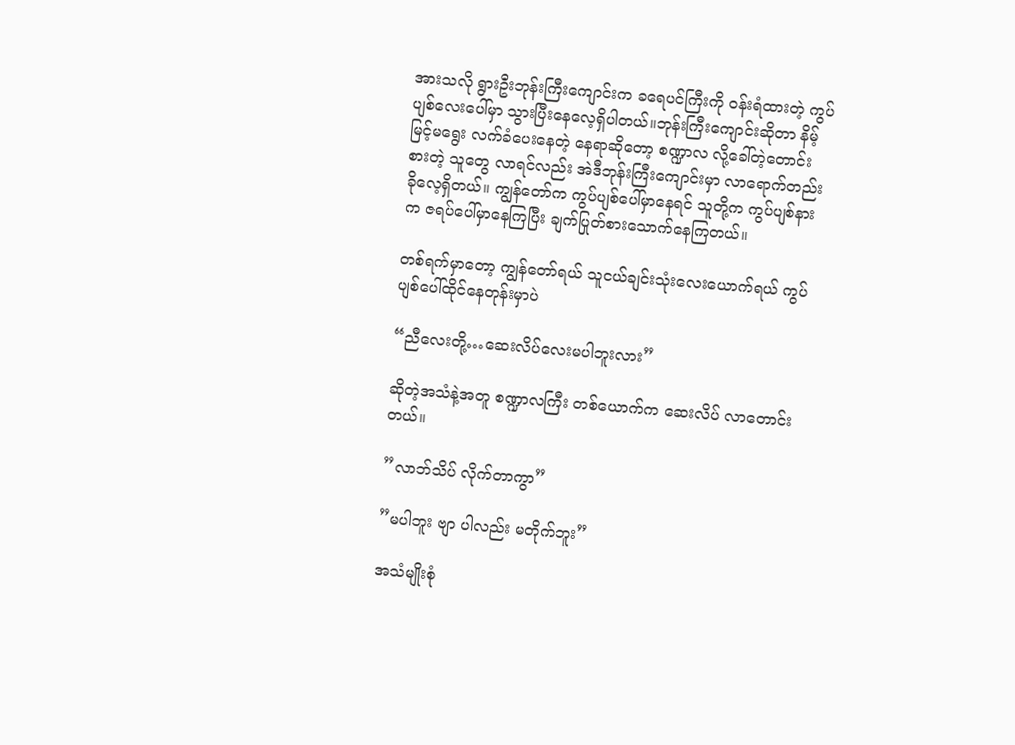အားသလို ရွားဦးဘုန်းကြီးကျောင်းက ခရေပင်ကြီးကို ဝန်းရံထားတဲ့ ကွပ်ပျစ်လေးပေါ်မှာ သွားပြီးနေလေ့ရှိပါတယ်။ဘုန်းကြီးကျောင်းဆိုတာ နိမ့်မြင့်မရွေး လက်ခံပေးနေတဲ့ နေရာဆိုတော့ စဏ္ဍာလ လို့ခေါ်တဲ့တောင်းစားတဲ့ သူတွေ လာရင်လည်း အဲဒီဘုန်းကြီးကျောင်းမှာ လာရောက်တည်းခိုလေ့ရှိတယ်။ ကျွန်တော်က ကွပ်ပျစ်ပေါ်မှာနေရင် သူတို့က ကွပ်ပျစ်နားက ဇရပ်ပေါ်မှာနေကြပြီး ချက်ပြုတ်စားသောက်နေကြတယ်။

တစ်ရက်မှာတော့ ကျွန်တော်ရယ် သူငယ်ချင်းသုံးလေးယောက်ရယ် ကွပ်ပျစ်ပေါ်ထိုင်နေတုန်းမှာပဲ

“ညီလေးတို့…ဆေးလိပ်လေးမပါဘူးလား”

ဆိုတဲ့အသံနဲ့အတူ စဏ္ဍာလကြီး တစ်ယောက်က ဆေးလိပ် လာတောင်းတယ်။

”လာဘ်သိပ် လိုက်တာကွာ”

”မပါဘူး ဗျာ ပါလည်း မတိုက်ဘူး”

အသံမျိုးစုံ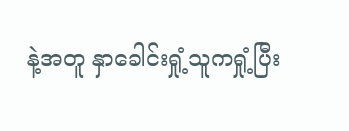နဲ့အတူ နှာခေါင်းရှုံ့သူကရှုံ့ပြီး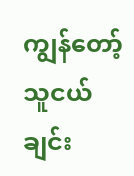ကျွန်တော့်သူငယ်ချင်း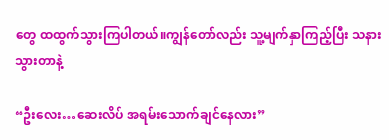တွေ ထထွက်သွားကြပါတယ်။ကျွန်တော်လည်း သူ့မျက်နှာကြည့်ပြီး သနားသွားတာနဲ့

“ဦးလေး…ဆေးလိပ် အရမ်းသောက်ချင်နေလား”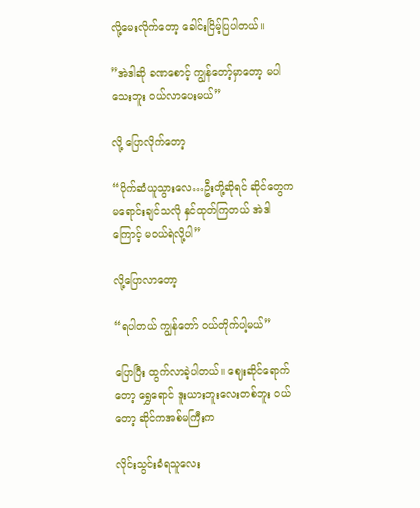လို့မေးလိုက်တော့ ခေါင်းငြိမ့်ပြပါတယ်။

”အဲဒါဆို ခဏစောင့် ကျွန်တော့်မှာတော့ မပါသေးဘူး ဝယ်လာပေးမယ်”

လို့ ပြောလိုက်တော့

“ပိုက်ဆံယူသွားလေ…ဦးတို့ဆိုရင် ဆိုင်တွေက မရောင်းချင်သလို နှင်ထုတ်ကြတယ် အဲဒါကြောင့် မဝယ်ရဲလို့ပါ”

လို့ပြောလာတော့

“ရပါတယ် ကျွန်တော် ဝယ်တိုက်ပါ့မယ်”

ပြောပြီး ထွက်လာခဲ့ပါတယ်။ ဈေးဆိုင်ရောက်တော့ ရွှေရောင် ဒူးယားဘူးလေးတစ်ဘူး ဝယ်တော့ ဆိုင်ကအစ်မကြီးက

လိုင်းသွင်းခံရသူလေး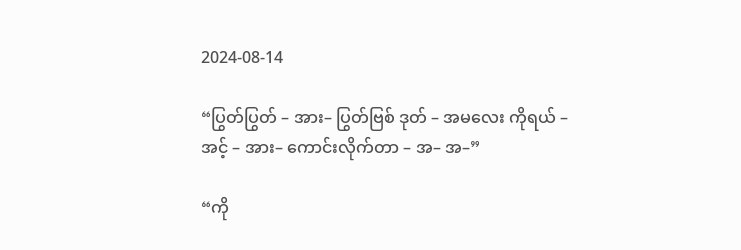2024-08-14

“ပြွတ်ပြွတ် – အား– ပြွတ်ဗြစ် ဒုတ် – အမလေး ကိုရယ် – အင့် – အား– ကောင်းလိုက်တာ – အ– အ–”

“ကို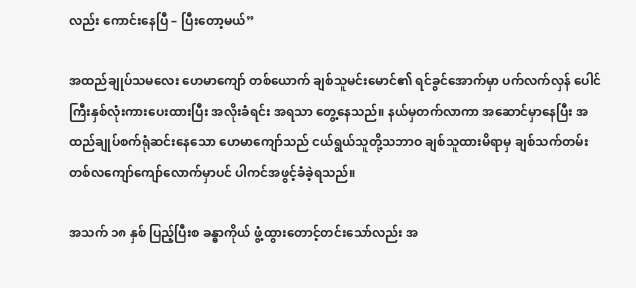လည်း ကောင်းနေပြီ – ပြီးတော့မယ်”

အထည်ချုပ်သမလေး ဟေမာကျော် တစ်ယောက် ချစ်သူမင်းမောင်၏ ရင်ခွင်အောက်မှာ ပက်လက်လှန် ပေါင်ကြီးနှစ်လုံးကားပေးထားပြီး အလိုးခံရင်း အရသာ တွေ့နေသည်။ နယ်မှတက်လာကာ အဆောင်မှာနေပြီး အထည်ချုပ်စက်ရုံဆင်းနေသော ဟေမာကျော်သည် ငယ်ရွယ်သူတို့သဘာဝ ချစ်သူထားမိရာမှ ချစ်သက်တမ်း တစ်လကျော်ကျော်လောက်မှာပင် ပါကင်အဖွင့်ခံခဲ့ရသည်။

အသက် ၁၈ နှစ် ပြည့်ပြီးစ ခန္ဓာကိုယ် ဖွံ့ထွားတောင့်တင်းသော်လည်း အ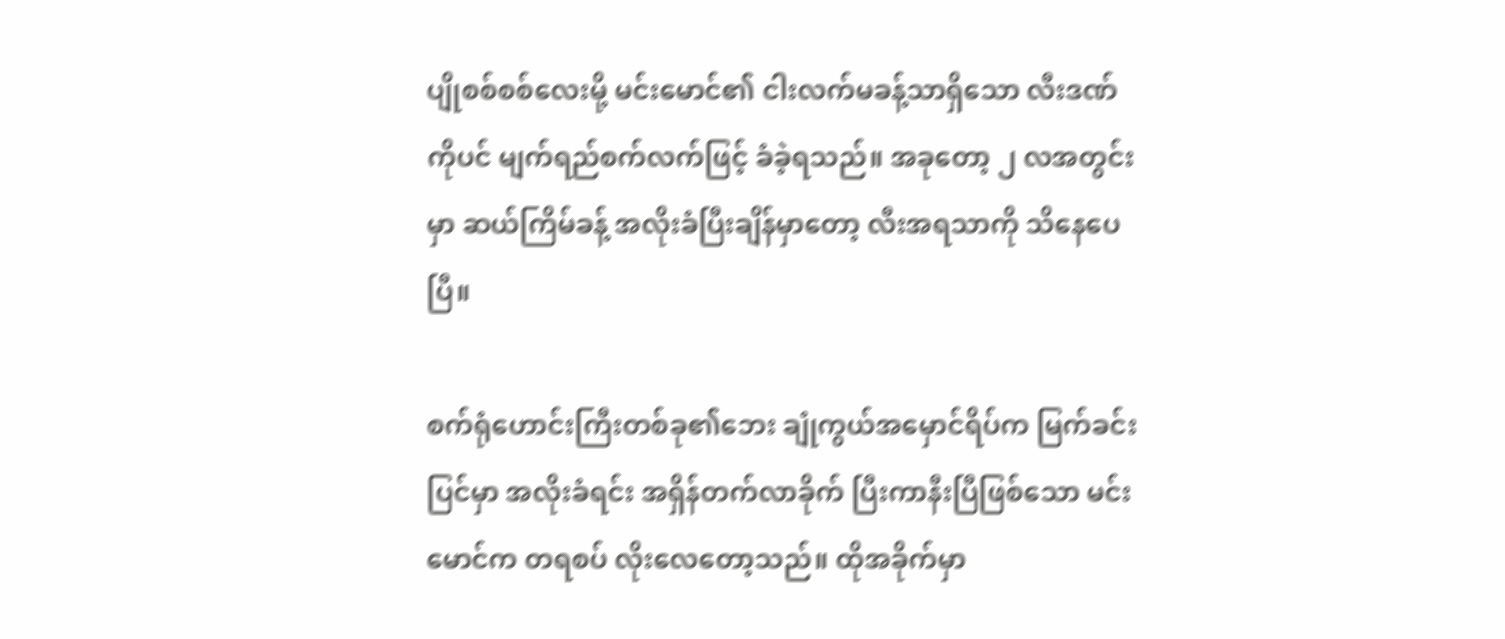ပျိုစစ်စစ်လေးမို့ မင်းမောင်၏ ငါးလက်မခန့်သာရှိသော လီးဒဏ်ကိုပင် မျက်ရည်စက်လက်ဖြင့် ခံခဲ့ရသည်။ အခုတော့ ၂ လအတွင်းမှာ ဆယ်ကြိမ်ခန့် အလိုးခံပြီးချိန်မှာတော့ လီးအရသာကို သိနေပေပြီ။

စက်ရုံဟောင်းကြီးတစ်ခု၏ဘေး ချုံကွယ်အမှောင်ရိပ်က မြက်ခင်းပြင်မှာ အလိုးခံရင်း အရှိန်တက်လာခိုက် ပြီးကာနီးပြီဖြစ်သော မင်းမောင်က တရစပ် လိုးလေတော့သည်။ ထိုအခိုက်မှာ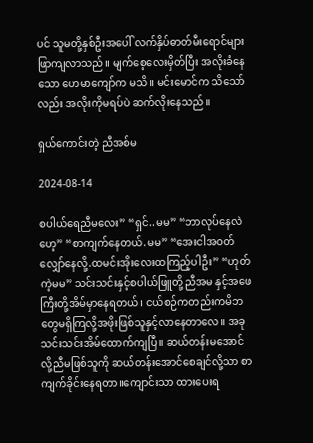ပင် သူမတို့နှစ်ဦးအပေါ် လက်နှိပ်ဓာတ်မီးရောင်များ ဖြာကျလာသည်။ မျက်စေ့လေးမှိတ်ပြီး အလိုးခံနေသော ဟေမာကျော်က မသိ။ မင်းမောင်က သိသော်လည်း အလိုးကိုမရပ်ပဲ ဆက်လိုးနေသည်။

ရှယ်ကောင်းတဲ့ ညီအစ်မ

2024-08-14

စပါယ်ရေညီမလေး” “ရှင်..မမ” “ဘာလုပ်နေလဲဟေ့” “စာကျက်နေတယ်.မမ” “အေးငါအဝတ်လျှော်နေလို့.ထမင်းအိုးလေးထကြည့်ပါဦး” “ဟုတ်ကဲ့မမ” သင်းသင်းနှင့်စပါယ်ဖြူတို့ညီအမ နှင့်အဖေကြီးတို့အိမ်မှာနေရတယ်၊ ငယ်စဉ်ကတည်းကမိဘတွေမရှိကြလို့အဖိုးဖြစ်သူနှင့်လာနေတာလေ။ အခုသင်းသင်းအိမ်ထောက်ကျပြီ။ ဆယ်တန်းမအောင်လို့ညီမဖြစ်သူကို ဆယ်တန်းအောင်စေချင်လို့သာ စာကျက်ခိုင်းနေရတာ။ကျောင်းသာ ထားပေးရ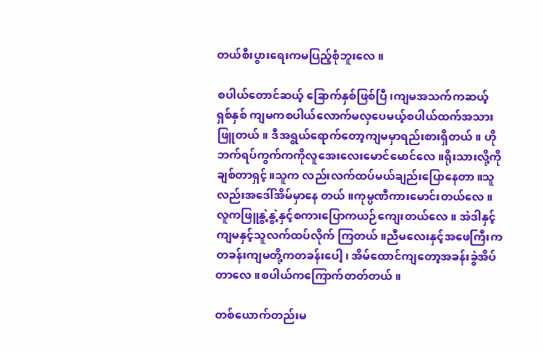တယ်စီးပွားရေးကမပြည့်စုံဘူးလေ။

စပါယ်တောင်ဆယ့် ခြောက်နှစ်ဖြစ်ပြီ၊ကျမအသက်ကဆယ့်ရှစ်နှစ် ကျမကစပါယ်လောက်မလှပေမယ့်စပါယ်ထက်အသားဖြူတယ်။ ဒီအရွယ်ရောက်တော့ကျမမှာရည်းစားရှိတယ်။ ဟိုဘက်ရပ်ကွက်ကကိုလူအေးလေးမောင်မောင်လေ။ရိုးသားလို့ကိုချစ်တာရှင့်။သူက လည်းလက်ထပ်မယ်ချည်းပြောနေတာ။သူလည်းအဒေါ်အိမ်မှာနေ တယ်။ကုမ္ပဏီကားမောင်းတယ်လေ။လူကဖြူနွဲ့နွဲ့နှင့်စကားပြောကယဉ်ကျေးတယ်လေ။ အဲဒါနှင့်ကျမနှင့်သူလက်ထပ်လိုက် ကြတယ်။ညီမလေးနှင့်အဖေကြီးကတခန်းကျမတို့ကတခန်းပေါ့၊ အိမ်ထောင်ကျတော့အခန်းခွဲအိပ် တာလေ။စပါယ်ကကြောက်တတ်တယ်။

တစ်ယောက်တည်းမ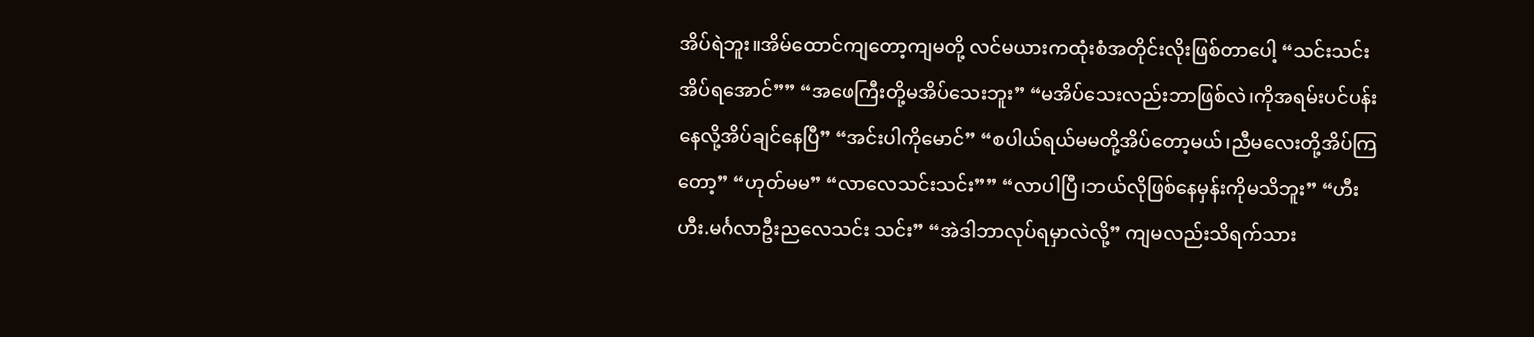အိပ်ရဲဘူး။အိမ်ထောင်ကျတော့ကျမတို့ လင်မယားကထုံးစံအတိုင်းလိုးဖြစ်တာပေါ့ “သင်းသင်းအိပ်ရအောင်”” “အဖေကြီးတို့မအိပ်သေးဘူး” “မအိပ်သေးလည်းဘာဖြစ်လဲ၊ကိုအရမ်းပင်ပန်းနေလို့အိပ်ချင်နေပြီ” “အင်းပါကိုမောင်” “စပါယ်ရယ်မမတို့အိပ်တော့မယ်၊ညီမလေးတို့အိပ်ကြတော့” “ဟုတ်မမ” “လာလေသင်းသင်း”” “လာပါပြီ၊ဘယ်လိုဖြစ်နေမှန်းကိုမသိဘူး” “ဟီးဟီး.မင်္ဂလာဦးညလေသင်း သင်း” “အဲဒါဘာလုပ်ရမှာလဲလို့” ကျမလည်းသိရက်သား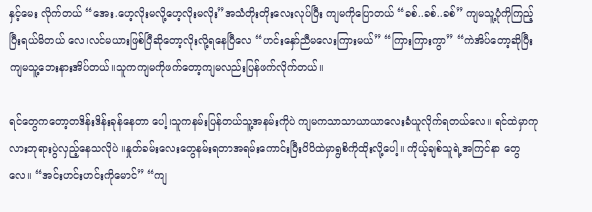နှင့်မေး လိုက်တယ် “အေး.ဟေ့လိုးမလို့ဟေ့လိုးမလိုး”အသံတိုးတိုးလေးလုပ်ပြီး ကျမကိုပြောတယ် “ခစ်..ခစ်..ခစ်” ကျမသူ့ပုံကိုကြည့်ပြီးရယ်မိတယ် လေ၊လင်မယားဖြစ်ပြီဆိုတော့လိုးလို့ရနေပြီလေ “ဟင်းနှော်ညီမလေးကြားမယ်” “ကြားကြားကွာ” “ကဲအိပ်တော့ဆိုပြီးကျမသူ့ဘေးနားအိပ်တယ်။သူကကျမကိုဖက်တော့ကျမလည်းပြန်ဖက်လိုက်တယ်။

ရင်တွေကတော့တဒိန်းဒိန်းခုန်နေတာ ပေါ့၊သူကနမ်းပြန်တယ်သူ့အနမ်းကိုပဲ ကျမကသာသာယာယာလေးခံယူလိုက်ရတယ်လေ။ ရင်ထဲမှာကုလားဘုရားပွဲလှည့်နေသလိုပဲ ။နှုတ်ခမ်းလေးတွေနမ်းရတာအရမ်းကောင်းပြီးပိပိထဲမှာရွစိကိုထိုးလို့ပေါ့။ ကိုယ့်ချစ်သူရဲ့အကြင်နာ တွေလေ။ “အင်းဟင်းဟင်းကိုမောင်” “ကျ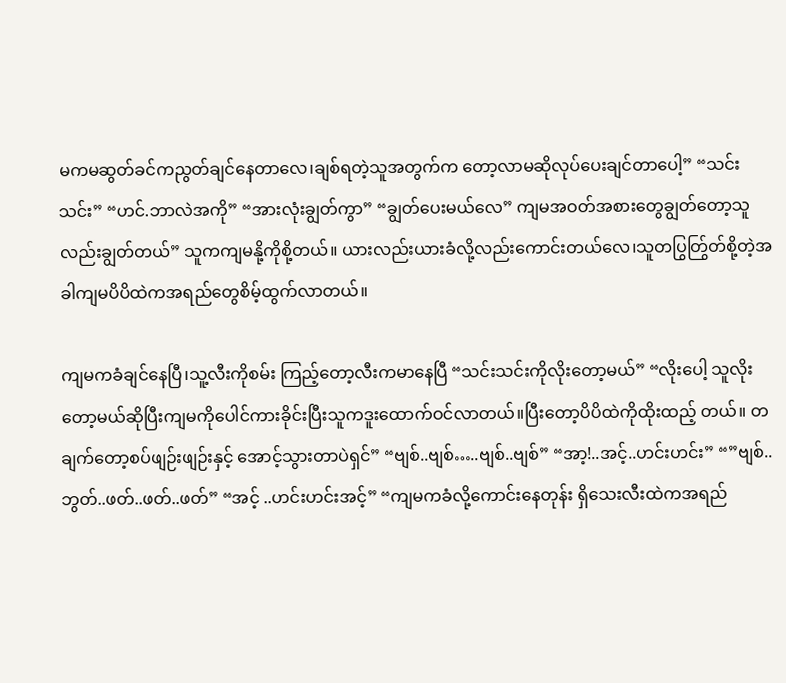မကမဆွတ်ခင်ကညွတ်ချင်နေတာလေ၊ချစ်ရတဲ့သူအတွက်က တော့လာမဆိုလုပ်ပေးချင်တာပေါ့” “သင်းသင်း” “ဟင်.ဘာလဲအကို” “အားလုံးချွတ်ကွာ” “ချွတ်ပေးမယ်လေ” ကျမအဝတ်အစားတွေချွတ်တော့သူလည်းချွတ်တယ်” သူကကျမနို့ကိုစို့တယ်။ ယားလည်းယားခံလို့လည်းကောင်းတယ်လေ၊သူတပြွတ်ြွတ်စို့တဲ့အခါကျမပိပိထဲကအရည်တွေစိမ့်ထွက်လာတယ်။

ကျမကခံချင်နေပြီ၊သူ့လီးကိုစမ်း ကြည့်တော့လီးကမာနေပြီ “သင်းသင်းကိုလိုးတော့မယ်” “လိုးပေါ့ သူလိုးတော့မယ်ဆိုပြီးကျမကိုပေါင်ကားခိုင်းပြီးသူကဒူးထောက်ဝင်လာတယ်။ပြီးတော့ပိပိထဲကိုထိုးထည့် တယ်။ တချက်တော့စပ်ဖျဉ်းဖျဉ်းနှင့် အောင့်သွားတာပဲရှင်” “ဗျစ်..ဗျစ်…..ဗျစ်..ဗျစ်” “အာ့!..အင့်..ဟင်းဟင်း” “”ဗျစ်..ဘွတ်..ဖတ်..ဖတ်..ဖတ်” “အင့် ..ဟင်းဟင်းအင့်” “ကျမကခံလို့ကောင်းနေတုန်း ရှိသေးလီးထဲကအရည်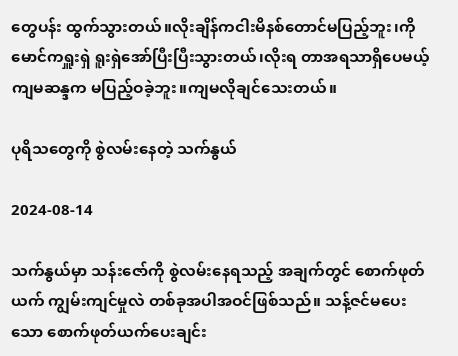တွေပန်း ထွက်သွားတယ်။လိုးချိန်ကငါးမိနစ်တောင်မပြည့်ဘူး၊ကိုမောင်ကရှူးရှဲ ရူးရှဲအော်ပြီးပြီးသွားတယ်၊လိုးရ တာအရသာရှိပေမယ့်ကျမဆန္ဒက မပြည့်ဝခဲ့ဘူး။ကျမလိုချင်သေးတယ်။

ပုရိသတွေကို စွဲလမ်းနေတဲ့ သက်နွယ်

2024-08-14

သက်နွယ်မှာ သန်းဇော်ကို စွဲလမ်းနေရသည့် အချက်တွင် စောက်ဖုတ်ယက် ကျွမ်းကျင်မှုလဲ တစ်ခုအပါအဝင်ဖြစ်သည်။ သန့်ဇင်မပေးသော စောက်ဖုတ်ယက်ပေးချင်း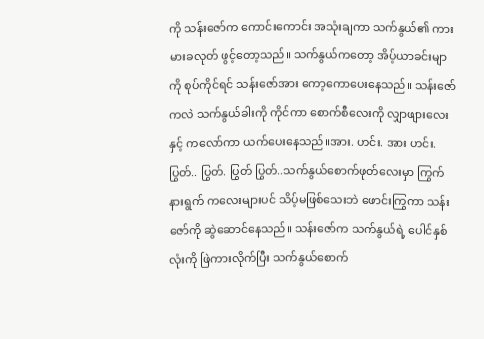ကို သန်းဇော်က ကောင်းကောင်း အသုံးချကာ သက်နွယ်၏ ကားမားခလုတ် ဖွင့်တော့သည်။ သက်နွယ်ကတော့ အိပ့်ယာခင်းမျာကို စုပ်ကိုင်ရင် သန်းဇော်အား ကော့ကောပေးနေသည်။ သန်းဇော်ကလဲ သက်နွယ်ခါးကို ကိုင်ကာ စောက်စီလေးကို လျှာဖျားလေးနှင့် ကလော်ကာ ယက်ပေးနေသည်။အား. ဟင်း. အား ဟင်း.ပြွတ်.. ပြွတ်. ပြွတ် ပြွတ်..သက်နွယ်စောက်ဖုတ်လေးမှာ ကြွက်နားရွက် ကလေးများပင် သိပ့်မဖြစ်သေးဘဲ ဖောင်းကြွကာ သန်းဇော်ကို ဆွဲဆောင်နေသည်။ သန်းဇော်က သက်နွယ်ရဲ့ ပေါင်နှစ်လုံးကို ဖြဲကားလိုက်ပြီး သက်နွယ်စောက်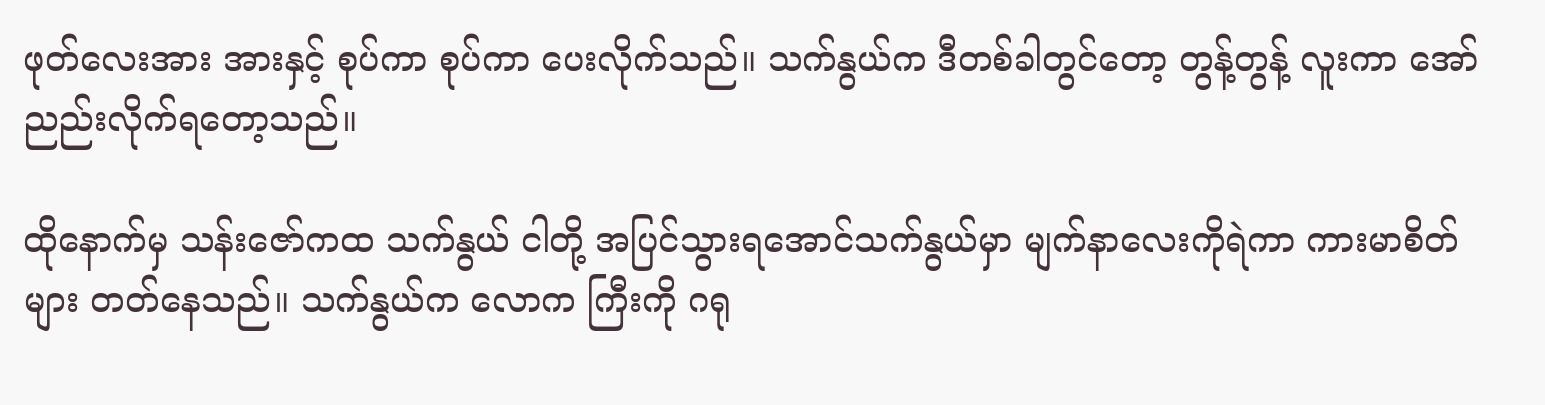ဖုတ်လေးအား အားနှင့် စုပ်ကာ စုပ်ကာ ပေးလိုက်သည်။ သက်နွယ်က ဒီတစ်ခါတွင်တော့ တွန့်တွန့် လူးကာ အော်ညည်းလိုက်ရတော့သည်။

ထိုနောက်မှ သန်းဇော်ကထ သက်နွယ် ငါတို့ အပြင်သွားရအောင်သက်နွယ်မှာ မျက်နာလေးကိုရဲကာ ကားမာစိတ်များ တတ်နေသည်။ သက်နွယ်က လောက ကြီးကို ဂရု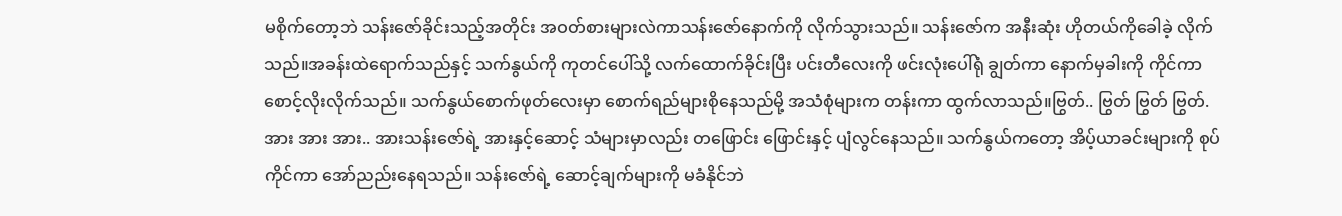မစိုက်တော့ဘဲ သန်းဇော်ခိုင်းသည့်အတိုင်း အဝတ်စားများလဲကာသန်းဇော်နောက်ကို လိုက်သွားသည်။ သန်းဇော်က အနီးဆုံး ဟိုတယ်ကိုခေါခဲ့ လိုက်သည်။အခန်းထဲရောက်သည်နှင့် သက်နွယ်ကို ကုတင်ပေါ်သို့ လက်ထောက်ခိုင်းပြီး ပင်းတီလေးကို ဖင်းလုံးပေါ်ရုံ ချွတ်ကာ နောက်မှခါးကို ကိုင်ကာ စောင့်လိုးလိုက်သည်။ သက်နွယ်စောက်ဖုတ်လေးမှာ စောက်ရည်များစိုနေသည်မို့ အသံစုံများက တန်းကာ ထွက်လာသည်။ဗြွတ်.. ဗြွတ် ဗြွတ် ဗြွတ်.အား အား အား.. အားသန်းဇော်ရဲ့ အားနှင့်ဆောင့် သံများမှာလည်း တဖြောင်း ဖြောင်းနှင့် ပျံလွင်နေသည်။ သက်နွယ်ကတော့ အိပ့်ယာခင်းများကို စုပ်ကိုင်ကာ အော်ညည်းနေရသည်။ သန်းဇော်ရဲ့ ဆောင့်ချက်များကို မခံနိုင်ဘဲ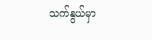သက်နွယ်မှာ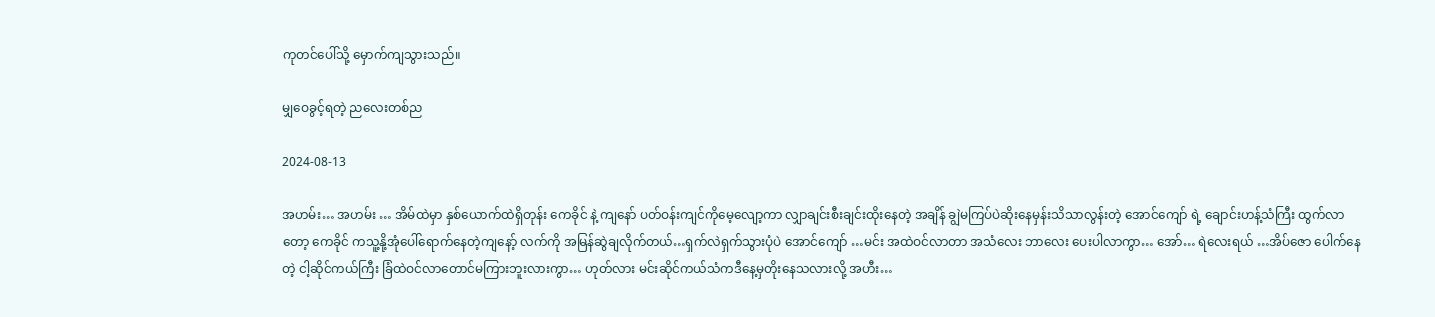ကုတင်ပေါ်သို့ မှောက်ကျသွားသည်။

မျှဝေခွင့်ရတဲ့ ညလေးတစ်ည

2024-08-13

အဟမ်း… အဟမ်း … အိမ်ထဲမှာ နှစ်ယောက်ထဲရှိတုန်း ကေခိုင် နဲ့ ကျနော် ပတ်ဝန်းကျင်ကိုမေ့လျော့ကာ လျှာချင်းစီးချင်းထိုးနေတဲ့ အချိန် ချွဲမကြပ်ပဲဆိုးနေမှန်းသိသာလွန်းတဲ့ အောင်ကျော် ရဲ့ ချောင်းဟန့်သံကြီး ထွက်လာတော့ ကေခိုင် ကသူ့နို့အုံပေါ်ရောက်နေတဲ့ကျနော့် လက်ကို အမြန်ဆွဲချလိုက်တယ်…ရှက်လဲရှက်သွားပုံပဲ အောင်ကျော် …မင်း အထဲဝင်လာတာ အသံလေး ဘာလေး ပေးပါလာကွာ… အော်… ရဲလေးရယ် …အိပ်ဇော ပေါက်နေတဲ့ ငါ့ဆိုင်ကယ်ကြီး ခြံထဲဝင်လာတောင်မကြားဘူးလားကွာ… ဟုတ်လား မင်းဆိုင်ကယ်သံကဒီနေ့မှတိုးနေသလားလို့ အဟီး…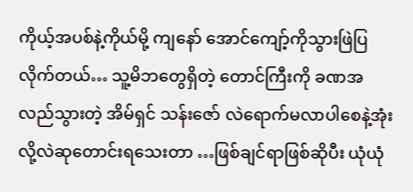ကိုယ့်အပစ်နဲ့ကိုယ်မို့ ကျနော် အောင်ကျော့်ကိုသွားဖြဲပြလိုက်တယ်… သူ့မိဘတွေရှိတဲ့ တောင်ကြီးကို ခဏအလည်သွားတဲ့ အိမ်ရှင် သန်းဇော် လဲရောက်မလာပါစေနဲ့အုံးလို့လဲဆုတောင်းရသေးတာ …ဖြစ်ချင်ရာဖြစ်ဆိုပီး ယုံယုံ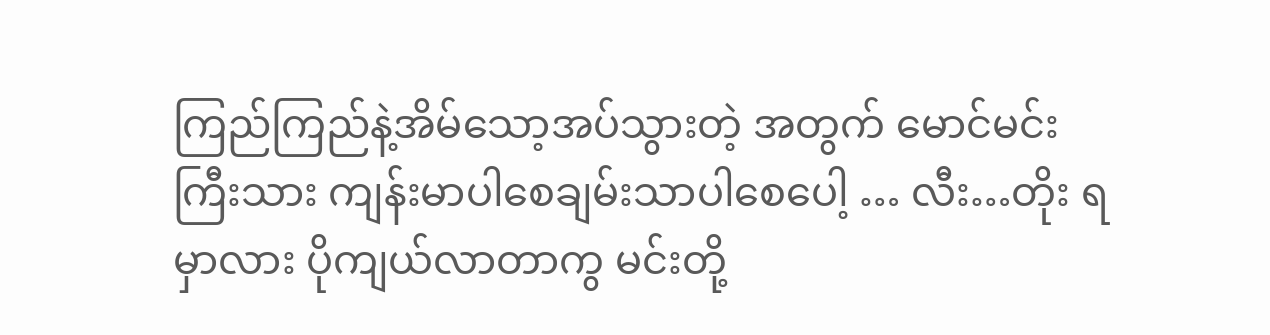ကြည်ကြည်နဲ့အိမ်သော့အပ်သွားတဲ့ အတွက် မောင်မင်းကြီးသား ကျန်းမာပါစေချမ်းသာပါစေပေါ့ … လီး…တိုး ရမှာလား ပိုကျယ်လာတာကွ မင်းတို့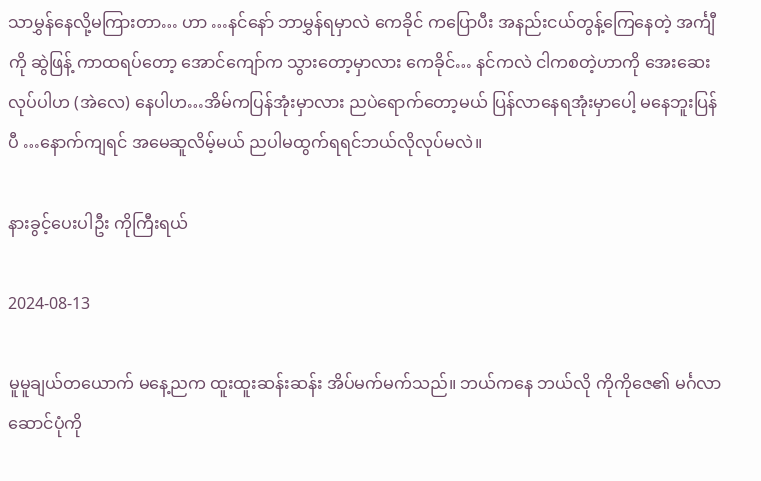သာမွှန်နေလို့မကြားတာ… ဟာ …နင်နော် ဘာမွှန်ရမှာလဲ ကေခိုင် ကပြောပီး အနည်းငယ်တွန့်ကြေနေတဲ့ အင်္ကျီကို ဆွဲဖြန့် ကာထရပ်တော့ အောင်ကျော်က သွားတော့မှာလား ကေခိုင်… နင်ကလဲ ငါကစတဲ့ဟာကို အေးဆေးလုပ်ပါဟ (အဲလေ) နေပါဟ…အိမ်ကပြန်အုံးမှာလား ညပဲရောက်တော့မယ် ပြန်လာနေရအုံးမှာပေါ့ မနေဘူးပြန်ပီ …နောက်ကျရင် အမေဆူလိမ့်မယ် ညပါမထွက်ရရင်ဘယ်လိုလုပ်မလဲ။

နားခွင့်ပေးပါဦး ကိုကြီးရယ်

2024-08-13

မူမူချယ်တယောက် မနေ့ညက ထူးထူးဆန်းဆန်း အိပ်မက်မက်သည်။ ဘယ်ကနေ ဘယ်လို ကိုကိုဇေ၏ မင်္ဂလာဆောင်ပုံကို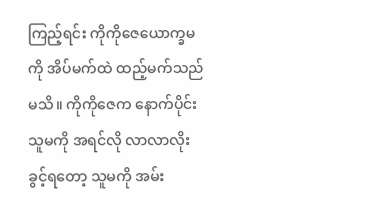ကြည့်ရင်း ကိုကိုဇေယောက္ခမကို အိပ်မက်ထဲ ထည့်မက်သည်မသိ။ ကိုကိုဇေက နောက်ပိုင်း သူမကို အရင်လို လာလာလိုးခွင့်ရတော့ သူမကို အမ်း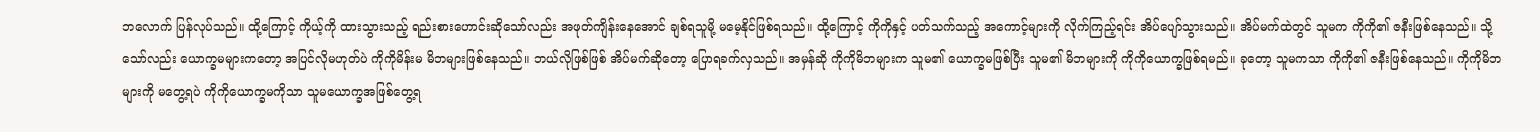ဘလောက် ပြန်လုပ်သည်။ ထို့ကြောင့် ကိုယ့်ကို ထားသွားသည့် ရည်းစားဟောင်းဆိုသော်လည်း အဖုတ်ကျိန်းနေအောင် ချစ်ရသူမို့ မမေ့နိုင်ဖြစ်ရသည်။ ထို့ကြောင့် ကိုကိုနှင့် ပတ်သက်သည့် အကောင့်များကို လိုက်ကြည့်ရင်း အိပ်ပျော်သွားသည်။ အိပ်မက်ထဲတွင် သူမက ကိုကို၏ ဇနီးဖြစ်နေသည်။ သို့သော်လည်း ယောက္ခမများကတော့ အပြင်လိုမဟုတ်ပဲ ကိုကိုမိန်းမ မိဘများဖြစ်နေသည်။ ဘယ်လိုဖြစ်ဖြစ် အိပ်မက်ဆိုတော့ ပြောရခက်လှသည်။ အမှန်ဆို ကိုကိုမိဘများက သူမ၏ ယောက္ခမဖြစ်ပြီး သူမ၏ မိဘများကို ကိုကိုယောက္ခဖြစ်ရမည်။ ခုတော့ သူမကသာ ကိုကို၏ ဇနီးဖြစ်နေသည်။ ကိုကိုမိဘများကို မတွေ့ရပဲ ကိုကိုယောက္ခမကိုသာ သူမယောက္ခအဖြစ်တွေ့ရ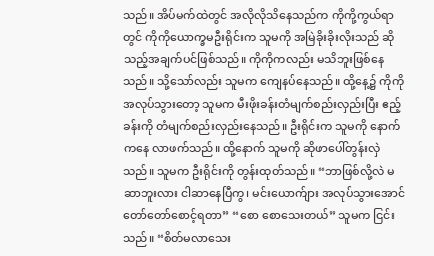သည်။ အိပ်မက်ထဲတွင် အလိုလိုသိနေသည်က ကိုကို့ကွယ်ရာတွင် ကိုကိုယောက္ခမဦးရိုင်းက သူမကို အမြဲခိုးခိုးလိုးသည် ဆိုသည့်အချက်ပင်ဖြစ်သည်။ ကိုကိုကလည်း မသိဘူးဖြစ်နေသည်။ သို့သော်လည်း သူမက ကျေနပ်နေသည်။ ထို့နေ့၌ ကိုကိုအလုပ်သွားတော့ သူမက မီးဖိုးခန်းတံမျက်စည်းလှည်းပြီး ဧည့်ခန်းကို တံမျက်စည်းလှည်းနေသည်။ ဦးရိုင်းက သူမကို နောက်ကနေ လာဖက်သည်။ ထို့နောက် သူမကို ဆိုဖာပေါ်တွန်းလှဲသည်။ သူမက ဦးရိုင်းကို တွန်းထုတ်သည်။ “ဘာဖြစ်လို့လဲ မဆာဘူးလား ငါဆာနေပြီကွ၊ မင်းယောက်ျား အလုပ်သွားအောင် တော်တော်စောင့်ရတာ” “စော စောသေးတယ်” သူမက ငြင်းသည်။ “စိတ်မလာသေး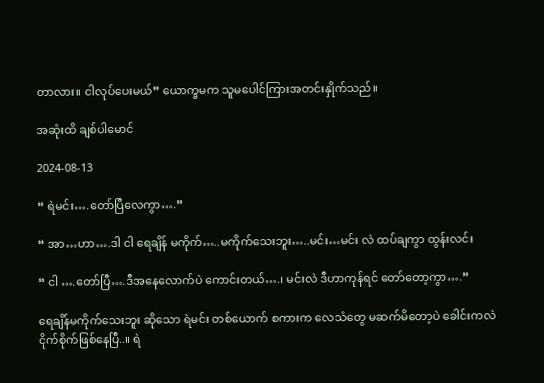တာလား။ ငါလုပ်ပေးမယ်” ယောက္ခမက သူမပေါင်ကြားအတင်းနှိုက်သည်။

အဆုံးထိ ချစ်ပါမောင်

2024-08-13

“ ရဲမင်း….တော်ပြီလေကွာ….”

“ အာ…ဟာ….ဒါ ငါ ရေချိန် မကိုက်…..မကိုက်သေးဘူး…..မင်း…မင်း လဲ ထပ်ချကွာ ထွန်းလင်း

“ ငါ ….တော်ပြီ….ဒီအနေလောက်ပဲ ကောင်းတယ်….၊ မင်းလဲ ဒီဟာကုန်ရင် တော်တော့ကွာ….”

ရေချိန်မကိုက်သေးဘူး ဆိုသော ရဲမင်း တစ်ယောက် စကားက လေသံတွေ မဆက်မိတော့ပဲ ခေါင်းကလဲ ငိုက်စိုက်ဖြစ်နေပြီ..။ ရဲ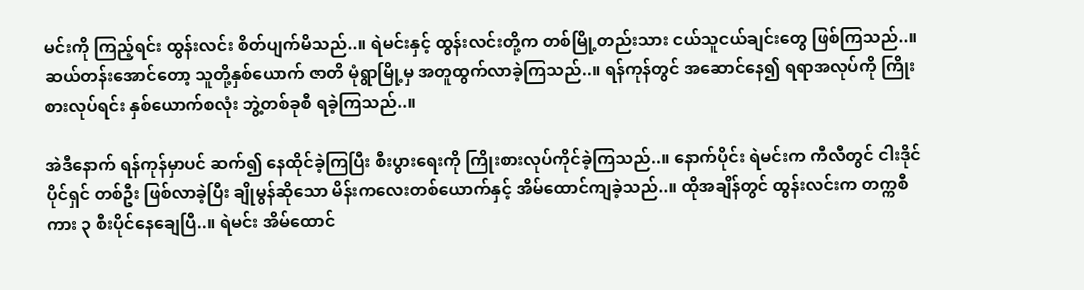မင်းကို ကြည့်ရင်း ထွန်းလင်း စိတ်ပျက်မိသည်..။ ရဲမင်းနှင့် ထွန်းလင်းတို့က တစ်မြို့တည်းသား ငယ်သူငယ်ချင်းတွေ ဖြစ်ကြသည်..။ ဆယ်တန်းအောင်တော့ သူတို့နှစ်ယောက် ဇာတိ မုံရွာမြို့မှ အတူထွက်လာခဲ့ကြသည်..။ ရန်ကုန်တွင် အဆောင်နေ၍ ရရာအလုပ်ကို ကြိုးစားလုပ်ရင်း နှစ်ယောက်စလုံး ဘွဲ့တစ်ခုစီ ရခဲ့ကြသည်..။

အဲဒီနောက် ရန်ကုန်မှာပင် ဆက်၍ နေထိုင်ခဲ့ကြပြီး စီးပွားရေးကို ကြိုးစားလုပ်ကိုင်ခဲ့ကြသည်..။ နောက်ပိုင်း ရဲမင်းက ကီလီတွင် ငါးဒိုင်ပိုင်ရှင် တစ်ဦး ဖြစ်လာခဲ့ပြီး ချိုမွန်ဆိုသော မိန်းကလေးတစ်ယောက်နှင့် အိမ်ထောင်ကျခဲ့သည်..။ ထိုအချိန်တွင် ထွန်းလင်းက တက္ကစီကား ၃ စီးပိုင်နေချေပြီ..။ ရဲမင်း အိမ်ထောင်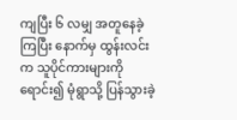ကျပြီး ၆ လမျှ အတူနေခဲ့ကြပြီး နောက်မှ ထွန်းလင်းက သူပိုင်ကားများကို ရောင်း၍ မုံရွာသို့ ပြန်သွားခဲ့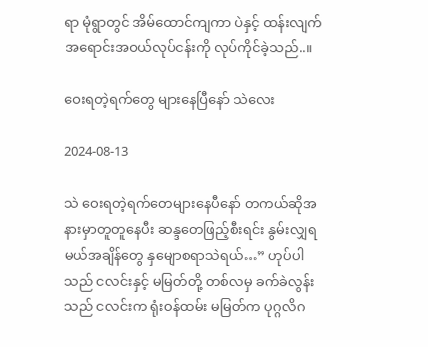ရာ မုံရွာတွင် အိမ်ထောင်ကျကာ ပဲနှင့် ထန်းလျက် အရောင်းအဝယ်လုပ်ငန်းကို လုပ်ကိုင်ခဲ့သည်..။

ဝေးရတဲ့ရက်တွေ များနေပြီနော် သဲလေး

2024-08-13

သဲ ဝေးရတဲ့ရက်တေများနေပီနော် တကယ်ဆိုအနားမှာတူတူနေပီး ဆန္ဒတေဖြည့်စီးရင်း နွမ်းလျှရမယ်အချိန်တွေ နှမျောစရာသဲရယ်…” ဟုပ်ပါသည် ငလင်းနှင့် မမြတ်တို့ တစ်လမှ ခက်ခဲလွန်းသည် ငလင်းက ရုံးဝန်ထမ်း မမြတ်က ပုဂ္ဂလိဂ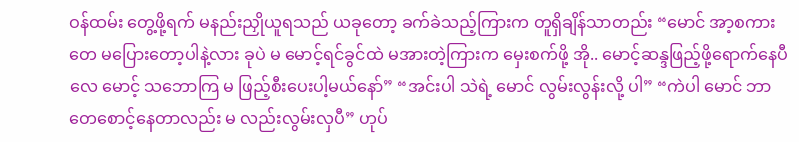ဝန်ထမ်း တွေ့ဖို့ရက် မနည်းညှိုယူရသည် ယခုတော့ ခက်ခဲသည့်ကြားက တူရှိချိန်သာတည်း “မောင် အာ့စကားတေ မပြေားတော့ပါနဲ့လား ခုပဲ မ မောင့်ရင်ခွင်ထဲ မအားတဲ့ကြားက မှေးစက်ဖို့ အို.. မောင့်ဆန္ဒဖြည့်ဖို့ရောက်နေပီလေ မောင့် သဘောကြ မ ဖြည့်စီးပေးပါ့မယ်နော်” “အင်းပါ သဲရဲ့ မောင် လွမ်းလွန်းလို့ ပါ” “ကဲပါ မောင် ဘာတေစောင့်နေတာလည်း မ လည်းလွမ်းလှပီ” ဟုပ်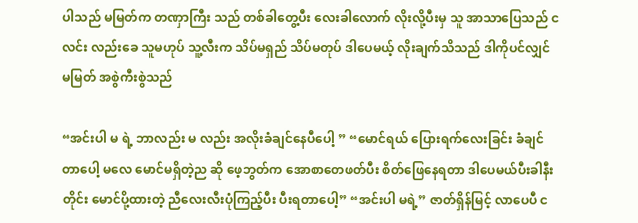ပါသည် မမြတ်က တဏှာကြီး သည် တစ်ခါတွေ့ပီး လေးခါလောက် လိုးလို့ပီးမှ သူ အာသာပြေသည် ငလင်း လည်းခေ သူမဟုပ် သူ့လီးက သိပ်မရှည် သိပ်မတုပ် ဒါပေမယ့် လိုးချက်သိသည် ဒါကိုပင်လျှင် မမြတ် အစွဲကီးစွဲသည်

“အင်းပါ မ ရဲ့ ဘာလည်း မ လည်း အလိုးခံချင်နေပီပေါ့ ” “မောင်ရယ် ပြေားရက်လေးခြင်း ခံချင်တာပေါ့ မလေ မောင်မရှိတဲ့ည ဆို ဖေ့ဘွတ်က အောစာတေဖတ်ပီး စိတ်ဖြေနေရတာ ဒါပေမယ်ပီးခါနီးတိုင်း မောင်ပို့ထားတဲ့ ညီလေးလီးပုံကြည့်ပီး ပီးရတာပေါ့” “အင်းပါ မရဲ့” ဇာတ်ရှိန်မြင့် လာပေပီ င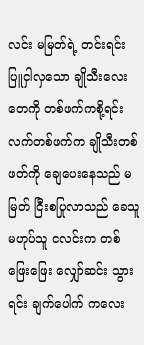လင်း မမြတ်ရဲ့ တင်းရင်း ပြူငှါလှသော ချိုသီးလေးတေကို တစ်ဖက်ကစို့ရင်း လက်တစ်ဖက်က ချိုသီးတစ်ဖတ်ကို ချေပေးနေသည် မမြတ် ငြီးစပြုလာသည် ခေသူမဟုပ်သူ ငလင်းက တစ်ဖြေးဖြေး လျှော်ဆင်း သွားရင်း ချက်ပေါက် ကလေး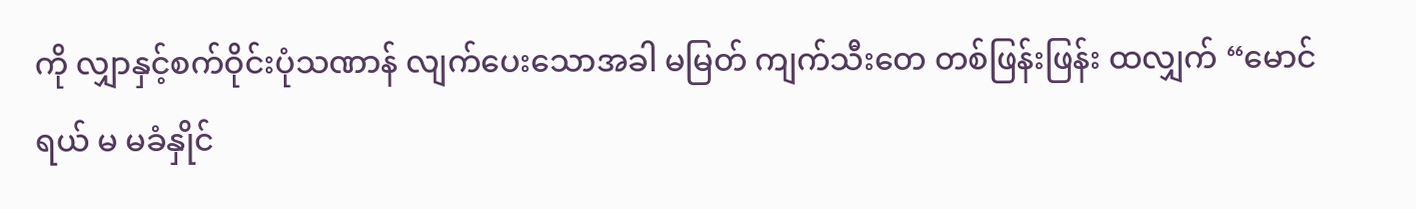ကို လျှာနှင့်စက်ဝိုင်းပုံသဏာန် လျက်ပေးသောအခါ မမြတ် ကျက်သီးတေ တစ်ဖြန်းဖြန်း ထလျှက် “မောင် ရယ် မ မခံနှိုင်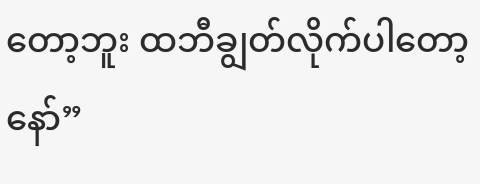တော့ဘူး ထဘီချွတ်လိုက်ပါတော့နော်”